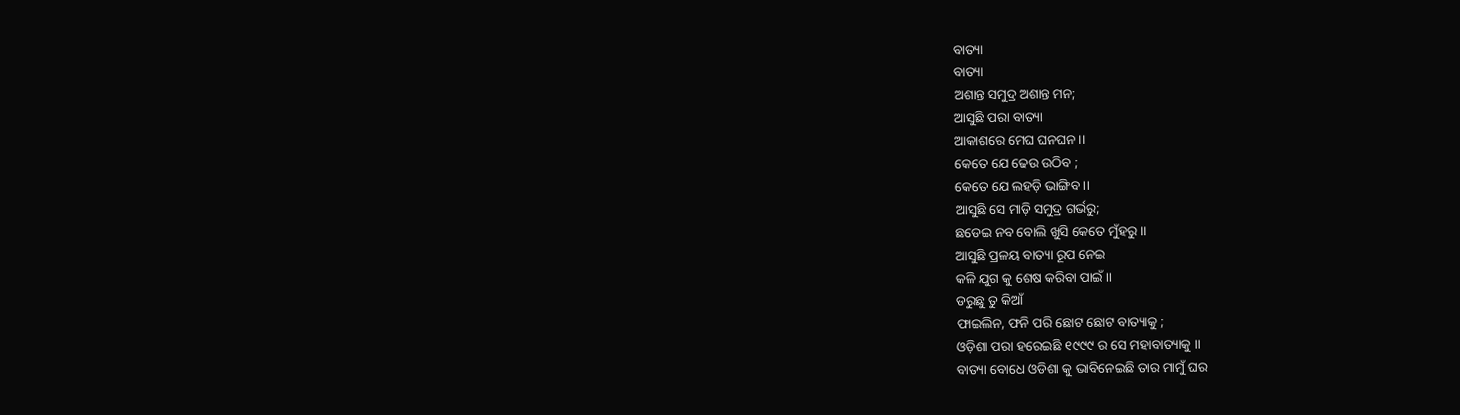ବାତ୍ୟା
ବାତ୍ୟା
ଅଶାନ୍ତ ସମୁଦ୍ର ଅଶାନ୍ତ ମନ;
ଆସୁଛି ପରା ବାତ୍ୟା
ଆକାଶରେ ମେଘ ଘନଘନ ।।
କେତେ ଯେ ଢେଉ ଉଠିବ ;
କେତେ ଯେ ଲହଡ଼ି ଭାଙ୍ଗିବ ।।
ଆସୁଛି ସେ ମାଡ଼ି ସମୁଦ୍ର ଗର୍ଭରୁ;
ଛଡେଇ ନବ ବୋଲି ଖୁସି କେତେ ମୁଁହରୁ ।।
ଆସୁଛି ପ୍ରଳୟ ବାତ୍ୟା ରୂପ ନେଇ
କଳି ଯୁଗ କୁ ଶେଷ କରିବା ପାଇଁ ।।
ଡରୁଛୁ ତୁ କିଆଁ
ଫାଇଲିନ, ଫନି ପରି ଛୋଟ ଛୋଟ ବାତ୍ୟାକୁ ;
ଓଡ଼ିଶା ପରା ହରେଇଛି ୧୯୯୯ ର ସେ ମହାବାତ୍ୟାକୁ ।।
ବାତ୍ୟା ବୋଧେ ଓଡିଶା କୁ ଭାବିନେଇଛି ତାର ମାମୁଁ ଘର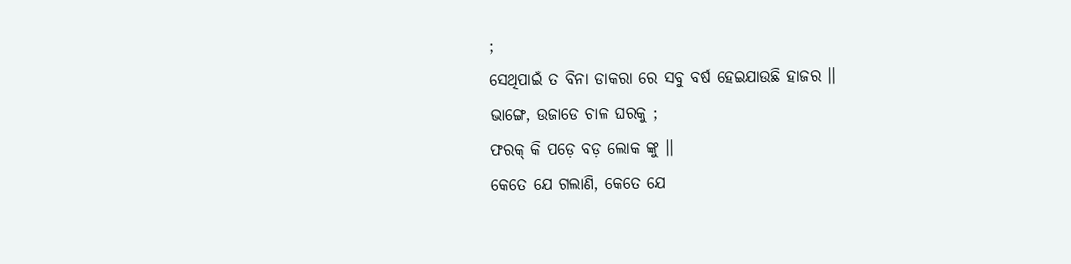;
ସେଥିପାଇଁ ତ ବିନା ଡାକରା ରେ ସବୁ ବର୍ଷ ହେଇଯାଉଛି ହାଜର ।।
ଭାଙ୍ଗେ, ଉଜାଡେ ଚାଳ ଘରକୁ ;
ଫରକ୍ କି ପଡ଼େ ବଡ଼ ଲୋକ ଙ୍କୁ ।।
କେତେ ଯେ ଗଲାଣି, କେତେ ଯେ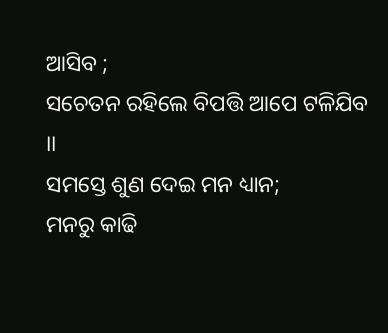ଆସିବ ;
ସଚେତନ ରହିଲେ ବିପତ୍ତି ଆପେ ଟଳିଯିବ ।।
ସମସ୍ତେ ଶୁଣ ଦେଇ ମନ ଧ୍ୟାନ;
ମନରୁ କାଢି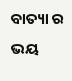ବାତ୍ୟା ର ଭୟ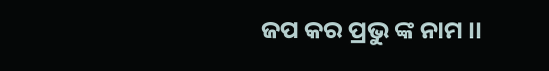ଜପ କର ପ୍ରଭୁ ଙ୍କ ନାମ ।।